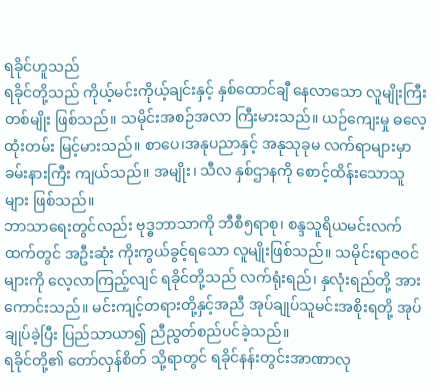ရခိုင်ဟူသည်
ရခိုင်တို့သည် ကိုယ့်မင်းကိုယ့်ချင်းနှင့် နှစ်ထောင်ချီ နေလာသော လူမျိုးကြီးတစ်မျိုး ဖြစ်သည်။ သမိုင်းအစဉ်အလာ ကြီးမားသည်။ ယဉ်ကျေးမှု ဓလေ့ထုံးတမ်း မြင့်မားသည်။ စာပေ၊အနုပညာနှင့် အနုသုခုမ လက်ရာများမှာ ခမ်းနားကြီး ကျယ်သည်။ အမျိုး၊ သီလ နှစ်ဌာနကို စောင့်ထိန်းသောသူများ ဖြစ်သည်။
ဘာသာရေးတွင်လည်း ဗုဒ္ဓဘာသာကို ဘီစီ၅ရာစု၊ စန္ဒသူရိယမင်းလက်ထက်တွင် အဦးဆုံး ကိုးကွယ်ခွင့်ရသော လူမျိုးဖြစ်သည်။ သမိုင်းရာဇဝင်များကို လေ့လာကြည့်လျင် ရခိုင်တို့သည် လက်ရုံးရည်၊ နှလုံးရည်တို့ အားကောင်းသည်။ မင်းကျင့်တရားတို့နှင့်အညီ အုပ်ချုပ်သူမင်းအစိုးရတို့ အုပ်ချုပ်ခဲ့ပြီး ပြည်သာယာ၍ ညီညွတ်စည်ပင်ခဲ့သည်။
ရခိုင်တို့၏ တော်လှန်စိတ် သို့ရာတွင် ရခိုင်နန်းတွင်းအာဏာလု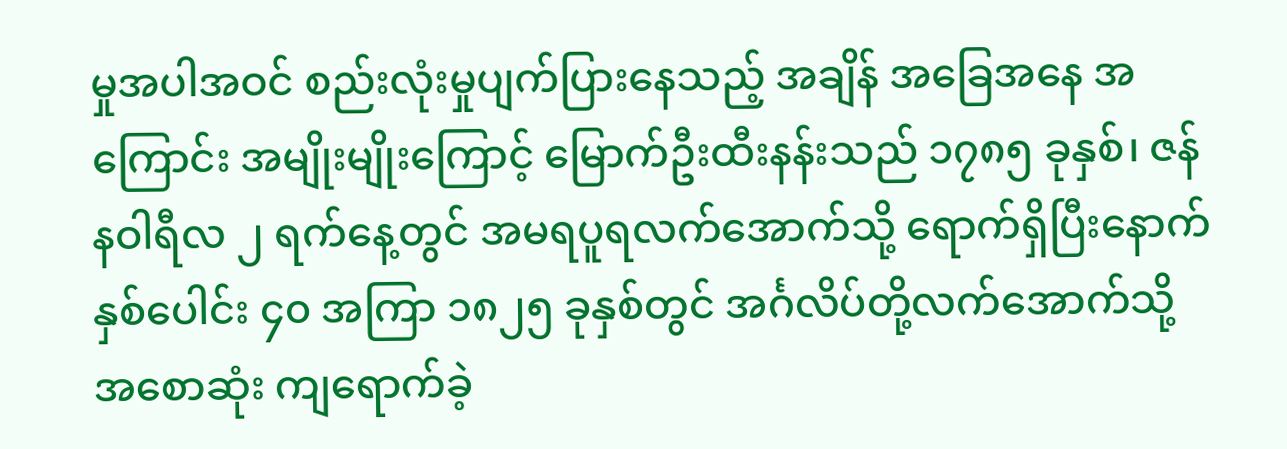မှုအပါအဝင် စည်းလုံးမှုပျက်ပြားနေသည့် အချိန် အခြေအနေ အကြောင်း အမျိုးမျိုးကြောင့် မြောက်ဦးထီးနန်းသည် ၁၇၈၅ ခုနှစ်၊ ဇန်နဝါရီလ ၂ ရက်နေ့တွင် အမရပူရလက်အောက်သို့ ရောက်ရှိပြီးနောက် နှစ်ပေါင်း ၄၀ အကြာ ၁၈၂၅ ခုနှစ်တွင် အင်္ဂလိပ်တို့လက်အောက်သို့ အစောဆုံး ကျရောက်ခဲ့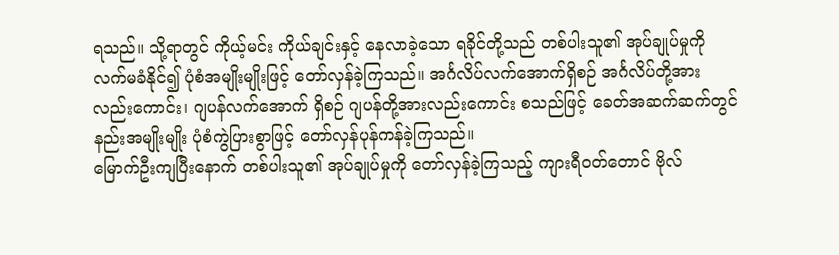ရသည်။ သို့ရာတွင် ကိုယ့်မင်း ကိုယ်ချင်းနှင့် နေလာခဲ့သော ရခိုင်တို့သည် တစ်ပါးသူ၏ အုပ်ချုပ်မှုကို လက်မခံနိုင်၍ ပုံစံအမျိုးမျိုးဖြင့် တော်လှန်ခဲ့ကြသည်။ အင်္ဂလိပ်လက်အောက်ရှိစဉ် အင်္ဂလိပ်တို့အားလည်းကောင်း၊ ဂျပန်လက်အောက် ရှိစဉ် ဂျပန်တို့အားလည်းကောင်း စသည်ဖြင့် ခေတ်အဆက်ဆက်တွင် နည်းအမျိုးမျိုး ပုံစံကွဲပြားစွာဖြင့် တော်လှန်ပုန်ကန်ခဲ့ကြသည်။
မြောက်ဦးကျပြီးနောက် တစ်ပါးသူ၏ အုပ်ချုပ်မှုကို တော်လှန်ခဲ့ကြသည့် ကျားရီဝတ်တောင် ဗိုလ်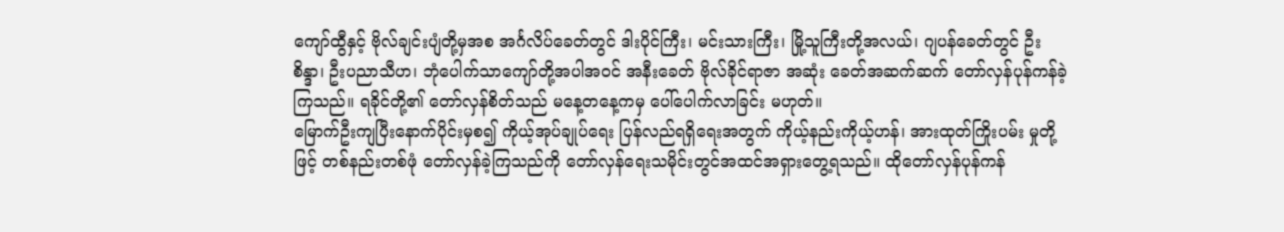ကျော်ထွီနှင့် ဗိုလ်ချင်းပျံတို့မှအစ အင်္ဂလိပ်ခေတ်တွင် ဒါးပိုင်ကြီး၊ မင်းသားကြီး၊ မြို့သူကြီးတို့အလယ်၊ ဂျပန်ခေတ်တွင် ဦးစိန္ဒာ၊ ဦးပညာသီဟ၊ ဘုံပေါက်သာကျော်တို့အပါအဝင် အနီးခေတ် ဗိုလ်ခိုင်ရာဇာ အဆုံး ခေတ်အဆက်ဆက် တော်လှန်ပုန်ကန်ခဲ့ကြသည်။ ရခိုင်တို့၏ တော်လှန်စိတ်သည် မနေ့တနေ့ကမှ ပေါ်ပေါက်လာခြင်း မဟုတ်။
မြောက်ဦးကျပြီးနောက်ပိုင်းမှစ၍ ကိုယ့်အုပ်ချုပ်ရေး ပြန်လည်ရရှိရေးအတွက် ကိုယ့်နည်းကိုယ့်ဟန်၊ အားထုတ်ကြိုးပမ်း မှုတို့ဖြင့် တစ်နည်းတစ်ဖုံ တော်လှန်ခဲ့ကြသည်ကို တော်လှန်ရေးသမိုင်းတွင်အထင်အရှားတွေ့ရသည်။ ထိုတော်လှန်ပုန်ကန်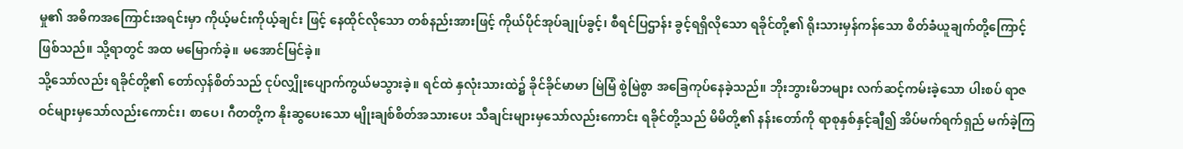မှု၏ အဓိကအကြောင်းအရင်းမှာ ကိုယ့်မင်းကိုယ့်ချင်း ဖြင့် နေထိုင်လိုသော တစ်နည်းအားဖြင့် ကိုယ်ပိုင်အုပ်ချုပ်ခွင့်၊ စီရင်ပြဌာန်း ခွင့်ရရှိလိုသော ရခိုင်တို့၏ ရိုးသားမှန်ကန်သော စိတ်ခံယူချက်တို့ကြောင့် ဖြစ်သည်။ သို့ရာတွင် အထ မမြောက်ခဲ့။ မအောင်မြင်ခဲ့။
သို့သော်လည်း ရခိုင်တို့၏ တော်လှန်စိတ်သည် ငုပ်လျှိုးပျောက်ကွယ်မသွားခဲ့။ ရင်ထဲ နှလုံးသားထဲ၌ ခိုင်ခိုင်မာမာ မြဲမြံ စွဲမြဲစွာ အခြေကုပ်နေခဲ့သည်။ ဘိုးဘွားမိဘများ လက်ဆင့်ကမ်းခဲ့သော ပါးစပ် ရာဇဝင်များမှသော်လည်းကောင်း၊ စာပေ၊ ဂီတတို့က နိုးဆွပေးသော မျိုးချစ်စိတ်အသားပေး သီချင်းများမှသော်လည်းကောင်း ရခိုင်တို့သည် မိမိတို့၏ နန်းတော်ကို ရာစုနှစ်နှင့်ချီ၍ အိပ်မက်ရက်ရှည် မက်ခဲ့ကြ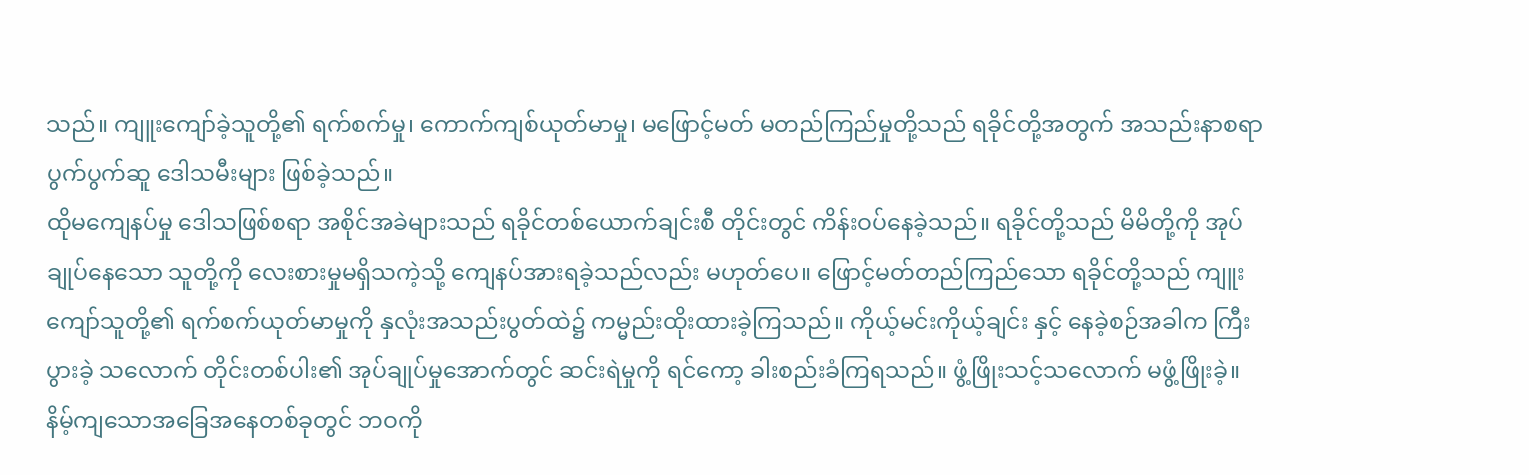သည်။ ကျူးကျော်ခဲ့သူတို့၏ ရက်စက်မှု၊ ကောက်ကျစ်ယုတ်မာမှု၊ မဖြောင့်မတ် မတည်ကြည်မှုတို့သည် ရခိုင်တို့အတွက် အသည်းနာစရာ ပွက်ပွက်ဆူ ဒေါသမီးများ ဖြစ်ခဲ့သည်။
ထိုမကျေနပ်မှု ဒေါသဖြစ်စရာ အစိုင်အခဲများသည် ရခိုင်တစ်ယောက်ချင်းစီ တိုင်းတွင် ကိန်းဝပ်နေခဲ့သည်။ ရခိုင်တို့သည် မိမိတို့ကို အုပ်ချုပ်နေသော သူတို့ကို လေးစားမှုမရှိသကဲ့သို့ ကျေနပ်အားရခဲ့သည်လည်း မဟုတ်ပေ။ ဖြောင့်မတ်တည်ကြည်သော ရခိုင်တို့သည် ကျူးကျော်သူတို့၏ ရက်စက်ယုတ်မာမှုကို နှလုံးအသည်းပွတ်ထဲ၌ ကမ္မည်းထိုးထားခဲ့ကြသည်။ ကိုယ့်မင်းကိုယ့်ချင်း နှင့် နေခဲ့စဉ်အခါက ကြီးပွားခဲ့ သလောက် တိုင်းတစ်ပါး၏ အုပ်ချုပ်မှုအောက်တွင် ဆင်းရဲမှုကို ရင်ကော့ ခါးစည်းခံကြရသည်။ ဖွံ့ဖြိုးသင့်သလောက် မဖွံ့ဖြိုးခဲ့။ နိမ့်ကျသောအခြေအနေတစ်ခုတွင် ဘဝကို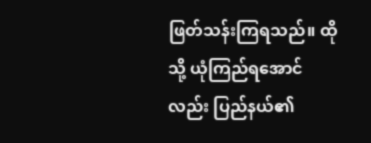ဖြတ်သန်းကြရသည်။ ထိုသို့ ယုံကြည်ရအောင်လည်း ပြည်နယ်၏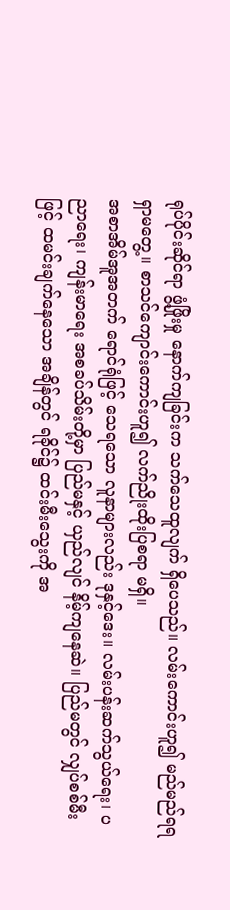ရုပ်ပိုင်းဆိုင်ရာ ဖွံ့ဖြိုးမှု နောက်ကျခြင်းက သက်သေထူလျက် ရှိပေသည်။ လမ်းကောင်းဟူ၍ မည်မည်ရရ ရှာမတွေ့။ စာသင်ကျောင်းကောင်းဟူ၍ လက်ညိုးထိုးပြစရာ မရှိ။
အစာအိမ်အူအတက် ရောင်ရုံဖြင့် သေရသော လူနာများလည်း ဒုနှင့်ဒေး။ လမ်းပန်းဆက်သွယ်ရေး၊ ပညာရေး၊ ကျန်းမာရေး အစခပ်သိမ်းတို့မှာ ပြည်မနှင့် ယှည်လျင် နိမ့်ကျနေဆဲ။ ပြည်မတွင် လျှပ်စစ်မီးဖြင့် ထမင်းချက်နေသော အချိန်တွင် ရခိုင်၌ ထင်းမီးသွေးကို အ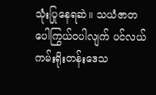သုံးပြုနေရဆဲ။ သယံဇာတ ပေါကြွယ်ဝပါလျက် ပင်လယ်ကမ်းရိုးတန်းဒေသ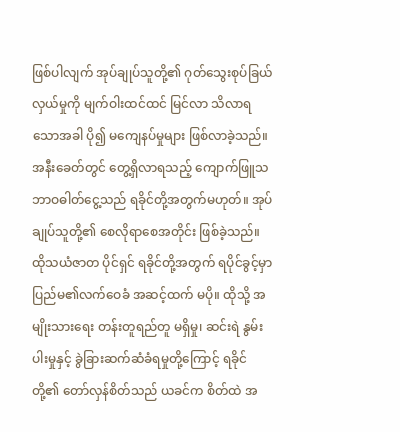ဖြစ်ပါလျက် အုပ်ချုပ်သူတို့၏ ဂုတ်သွေးစုပ်ခြယ် လှယ်မှုကို မျက်ဝါးထင်ထင် မြင်လာ သိလာရသောအခါ ပို၍ မကျေနပ်မှုများ ဖြစ်လာခဲ့သည်။ အနီးခေတ်တွင် တွေ့ရှိလာရသည့် ကျောက်ဖြူသဘာဝဓါတ်ငွေ့သည် ရခိုင်တို့အတွက်မဟုတ်။ အုပ်ချုပ်သူတို့၏ စေလိုရာစေအတိုင်း ဖြစ်ခဲ့သည်။ ထိုသယံဇာတ ပိုင်ရှင် ရခိုင်တို့အတွက် ရပိုင်ခွင့်မှာ ပြည်မ၏လက်ဝေခံ အဆင့်ထက် မပို။ ထိုသို့ အမျိုးသားရေး တန်းတူရည်တူ မရှိမှု၊ ဆင်းရဲ နွမ်းပါးမှုနှင့် ခွဲခြားဆက်ဆံခံရမှုတို့ကြောင့် ရခိုင်တို့၏ တော်လှန်စိတ်သည် ယခင်က စိတ်ထဲ အ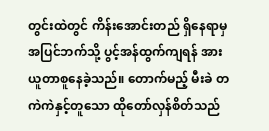တွင်းထဲတွင် ကိန်းအောင်းတည် ရှိနေရာမှ အပြင်ဘက်သို့ ပွင့်အန်ထွက်ကျရန် အားယူတာစူနေခဲ့သည်။ တောက်မည့် မီးခဲ တကဲကဲနှင့်တူသော ထိုတော်လှန်စိတ်သည်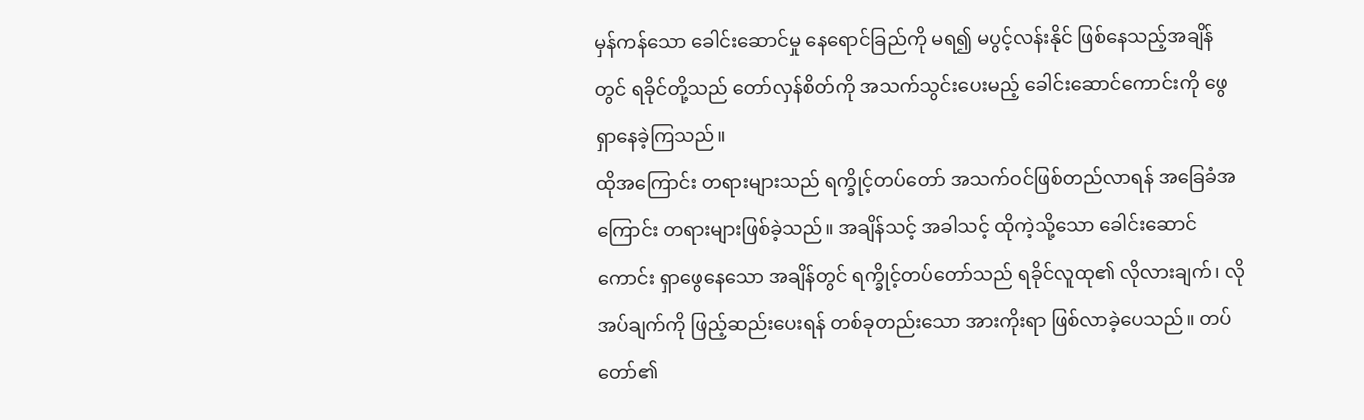မှန်ကန်သော ခေါင်းဆောင်မှု နေရောင်ခြည်ကို မရ၍ မပွင့်လန်းနိုင် ဖြစ်နေသည့်အချိန်တွင် ရခိုင်တို့သည် တော်လှန်စိတ်ကို အသက်သွင်းပေးမည့် ခေါင်းဆောင်ကောင်းကို ဖွေရှာနေခဲ့ကြသည်။
ထိုအကြောင်း တရားများသည် ရက္ခိုင့်တပ်တော် အသက်ဝင်ဖြစ်တည်လာရန် အခြေခံအကြောင်း တရားများဖြစ်ခဲ့သည်။ အချိန်သင့် အခါသင့် ထိုကဲ့သို့သော ခေါင်းဆောင်ကောင်း ရှာဖွေနေသော အချိန်တွင် ရက္ခိုင့်တပ်တော်သည် ရခိုင်လူထု၏ လိုလားချက်၊ လိုအပ်ချက်ကို ဖြည့်ဆည်းပေးရန် တစ်ခုတည်းသော အားကိုးရာ ဖြစ်လာခဲ့ပေသည်။ တပ်တော်၏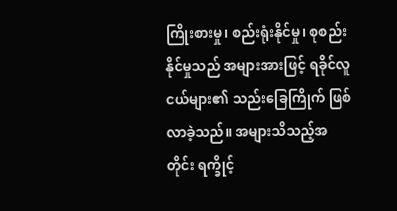ကြိုးစားမှု၊ စည်းရုံးနိုင်မှု၊ စုစည်းနိုင်မှုသည် အများအားဖြင့် ရခိုင်လူငယ်များ၏ သည်းခြေကြိုက် ဖြစ်လာခဲ့သည်။ အများသိသည့်အတိုင်း ရက္ခိုင့်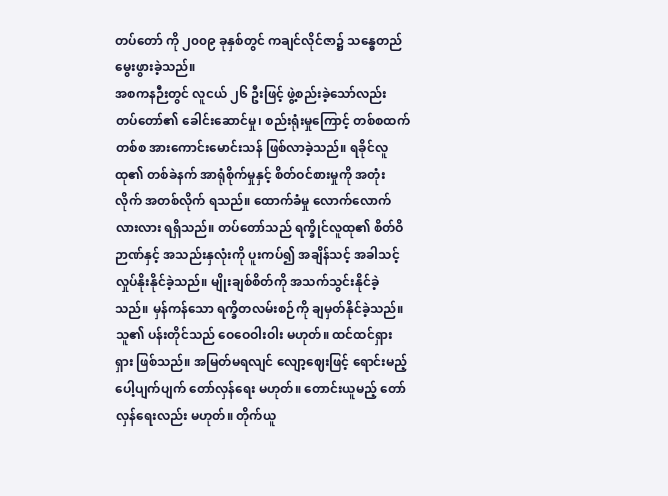တပ်တော် ကို ၂၀၀၉ ခုနှစ်တွင် ကချင်လိုင်ဇာ၌ သန္ဓေတည် မွေးဖွားခဲ့သည်။
အစကနဉီးတွင် လူငယ် ၂၆ ဦးဖြင့် ဖွဲ့စည်းခဲ့သော်လည်း တပ်တော်၏ ခေါင်းဆောင်မှု၊ စည်းရုံးမှုကြောင့် တစ်စထက်တစ်စ အားကောင်းမောင်းသန် ဖြစ်လာခဲ့သည်။ ရခိုင်လူထု၏ တစ်ခဲနက် အာရုံစိုက်မှုနှင့် စိတ်ဝင်စားမှုကို အတုံးလိုက် အတစ်လိုက် ရသည်။ ထောက်ခံမှု လောက်လောက်လားလား ရရှိသည်။ တပ်တော်သည် ရက္ခိုင်လူထု၏ စိတ်ဝိဉာဏ်နှင့် အသည်းနှလုံးကို ပူးကပ်၍ အချိန်သင့် အခါသင့် လှုပ်နိုးနိုင်ခဲ့သည်။ မျိုးချစ်စိတ်ကို အသက်သွင်းနိုင်ခဲ့သည်။ မှန်ကန်သော ရက္ခိတလမ်းစဉ်ကို ချမှတ်နိုင်ခဲ့သည်။ သူ၏ ပန်းတိုင်သည် ဝေဝေဝါးဝါး မဟုတ်။ ထင်ထင်ရှားရှား ဖြစ်သည်။ အမြတ်မရလျင် လျော့ဈေးဖြင့် ရောင်းမည့် ပေါ့ပျက်ပျက် တော်လှန်ရေး မဟုတ်။ တောင်းယူမည့် တော်လှန်ရေးလည်း မဟုတ်။ တိုက်ယူ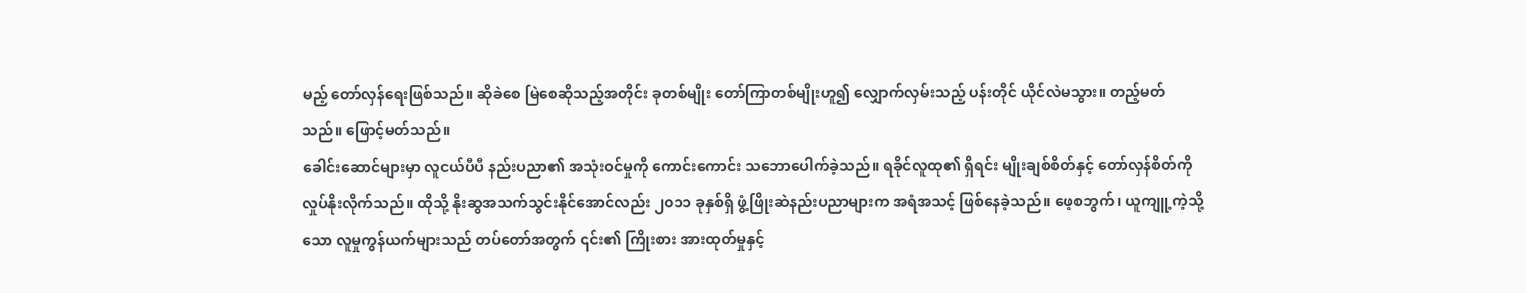မည့် တော်လှန်ရေးဖြစ်သည်။ ဆိုခဲစေ မြဲစေဆိုသည့်အတိုင်း ခုတစ်မျိုး တော်ကြာတစ်မျိုးဟူ၍ လျှောက်လှမ်းသည့် ပန်းတိုင် ယိုင်လဲမသွား။ တည့်မတ်သည်။ ဖြောင့်မတ်သည်။
ခေါင်းဆောင်များမှာ လူငယ်ပီပီ နည်းပညာ၏ အသုံးဝင်မှုကို ကောင်းကောင်း သဘောပေါက်ခဲ့သည်။ ရခိုင်လူထု၏ ရှိရင်း မျိုးချစ်စိတ်နှင့် တော်လှန်စိတ်ကို လှုပ်နိုးလိုက်သည်။ ထိုသို့ နိုးဆွအသက်သွင်းနိုင်အောင်လည်း ၂၀၁၁ ခုနှစ်ရှိ ဖွံ့ဖြိုးဆဲနည်းပညာများက အရံအသင့် ဖြစ်နေခဲ့သည်။ ဖေ့စဘွက်၊ ယူကျူ့ကဲ့သို့သော လူမှုကွန်ယက်များသည် တပ်တော်အတွက် ၎င်း၏ ကြိုးစား အားထုတ်မှုနှင့်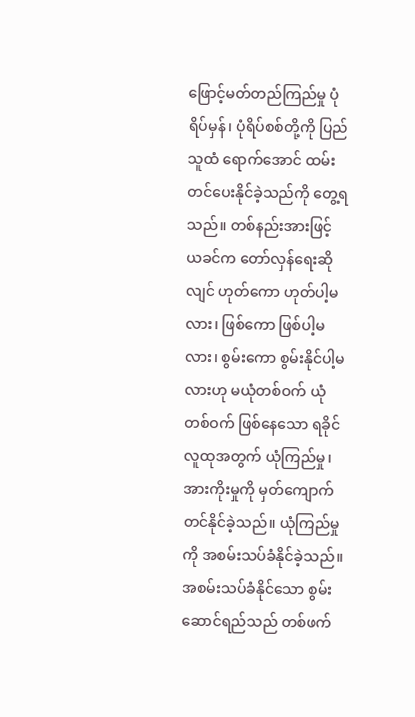ဖြောင့်မတ်တည်ကြည်မှု ပုံရိပ်မှန်၊ ပုံရိပ်စစ်တို့ကို ပြည်သူထံ ရောက်အောင် ထမ်းတင်ပေးနိုင်ခဲ့သည်ကို တွေ့ရ သည်။ တစ်နည်းအားဖြင့် ယခင်က တော်လှန်ရေးဆိုလျင် ဟုတ်ကော ဟုတ်ပါ့မလား၊ ဖြစ်ကော ဖြစ်ပါ့မလား၊ စွမ်းကော စွမ်းနိုင်ပါ့မလားဟု မယုံတစ်ဝက် ယုံတစ်ဝက် ဖြစ်နေသော ရခိုင်လူထုအတွက် ယုံကြည်မှု၊ အားကိုးမှုကို မှတ်ကျောက် တင်နိုင်ခဲ့သည်။ ယုံကြည်မှုကို အစမ်းသပ်ခံနိုင်ခဲ့သည်။ အစမ်းသပ်ခံနိုင်သော စွမ်းဆောင်ရည်သည် တစ်ဖက်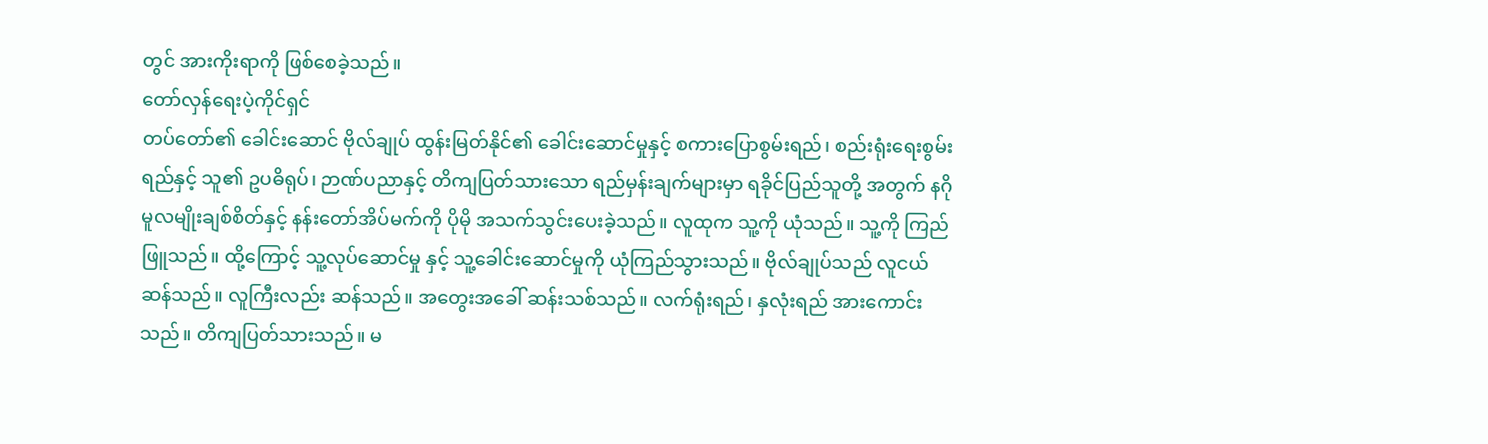တွင် အားကိုးရာကို ဖြစ်စေခဲ့သည်။
တော်လှန်ရေးပဲ့ကိုင်ရှင်
တပ်တော်၏ ခေါင်းဆောင် ဗိုလ်ချုပ် ထွန်းမြတ်နိုင်၏ ခေါင်းဆောင်မှုနှင့် စကားပြောစွမ်းရည်၊ စည်းရုံးရေးစွမ်းရည်နှင့် သူ၏ ဥပဓိရုပ်၊ ဉာဏ်ပညာနှင့် တိကျပြတ်သားသော ရည်မှန်းချက်များမှာ ရခိုင်ပြည်သူတို့ အတွက် နဂိုမူလမျိုးချစ်စိတ်နှင့် နန်းတော်အိပ်မက်ကို ပိုမို အသက်သွင်းပေးခဲ့သည်။ လူထုက သူ့ကို ယုံသည်။ သူ့ကို ကြည်ဖြူသည်။ ထို့ကြောင့် သူ့လုပ်ဆောင်မှု နှင့် သူ့ခေါင်းဆောင်မှုကို ယုံကြည်သွားသည်။ ဗိုလ်ချုပ်သည် လူငယ်ဆန်သည်။ လူကြီးလည်း ဆန်သည်။ အတွေးအခေါ် ဆန်းသစ်သည်။ လက်ရုံးရည်၊ နှလုံးရည် အားကောင်းသည်။ တိကျပြတ်သားသည်။ မ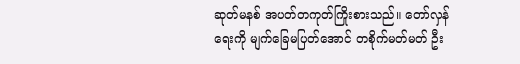ဆုတ်မနစ် အပတ်တကုတ်ကြိုးစားသည်။ တော်လှန်ရေးကို မျက်ခြေမပြတ်အောင် တစိုက်မတ်မတ် ဦး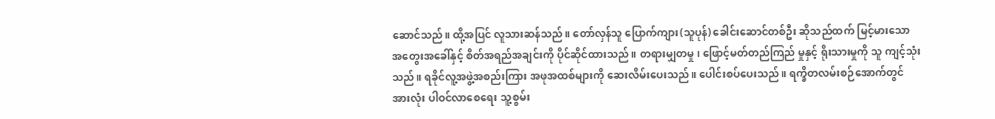ဆောင်သည်။ ထို့အပြင် လူသားဆန်သည်။ တော်လှန်သူ ပြောက်ကျား(သူပုန်) ခေါင်းဆောင်တစ်ဦး ဆိုသည်ထက် မြင့်မားသော အတွေးအခေါ်နှင့် စိတ်အရည်အချင်းကို ပိုင်ဆိုင်ထားသည်။ တရားမျှတမှု၊ ဖြောင့်မတ်တည်ကြည် မှုနှင့် ရိုးသားမှုကို သူ ကျင့်သုံးသည်။ ရခိုင်လူ့အဖွဲ့အစည်းကြား အဖုအထစ်များကို ဆေးလိမ်းပေးသည်။ ပေါင်းစပ်ပေးသည်။ ရက္ခိတလမ်းစဉ်အောက်တွင် အားလုံး ပါဝင်လာစေရေး သူ့စွမ်း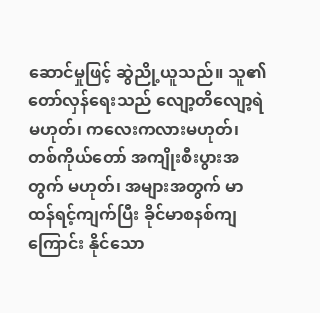ဆောင်မှုဖြင့် ဆွဲညို့ယူသည်။ သူ၏ တော်လှန်ရေးသည် လျော့တိလျော့ရဲမဟုတ်၊ ကလေးကလားမဟုတ်၊ တစ်ကိုယ်တော် အကျိုးစီးပွားအတွက် မဟုတ်၊ အများအတွက် မာထန်ရင့်ကျက်ပြီး ခိုင်မာစနစ်ကျကြောင်း နိုင်သော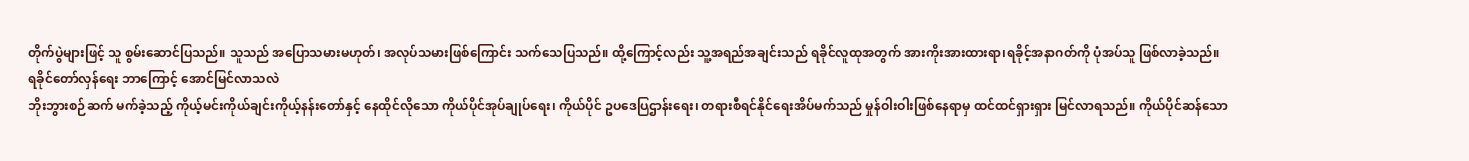တိုက်ပွဲများဖြင့် သူ စွမ်းဆောင်ပြသည်။ သူသည် အပြောသမားမဟုတ်၊ အလုပ်သမားဖြစ်ကြောင်း သက်သေပြသည်။ ထို့ကြောင့်လည်း သူ့အရည်အချင်းသည် ရခိုင်လူထုအတွက် အားကိုးအားထားရာ၊ရခိုင့်အနာဂတ်ကို ပုံအပ်သူ ဖြစ်လာခဲ့သည်။
ရခိုင်တော်လှန်ရေး ဘာကြောင့် အောင်မြင်လာသလဲ
ဘိုးဘွားစဉ်ဆက် မက်ခဲ့သည့် ကိုယ့်မင်းကိုယ်ချင်းကိုယ့်နန်းတော်နှင့် နေထိုင်လိုသော ကိုယ်ပိုင်အုပ်ချုပ်ရေး၊ ကိုယ်ပိုင် ဥပဒေပြဌာန်းရေး၊ တရားစီရင်နိုင်ရေးအိပ်မက်သည် မှုန်ဝါးဝါးဖြစ်နေရာမှ ထင်ထင်ရှားရှား မြင်လာရသည်။ ကိုယ်ပိုင်ဆန်သော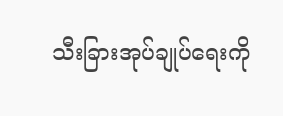သီးခြားအုပ်ချုပ်ရေးကို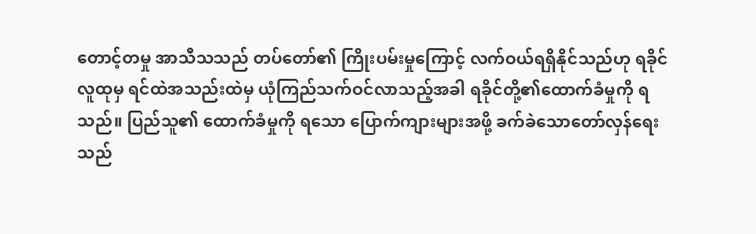တောင့်တမှု အာသီသသည် တပ်တော်၏ ကြိုးပမ်းမှုကြောင့် လက်ဝယ်ရရှိနိုင်သည်ဟု ရခိုင်လူထုမှ ရင်ထဲအသည်းထဲမှ ယုံကြည်သက်ဝင်လာသည့်အခါ ရခိုင်တို့၏ထောက်ခံမှုကို ရသည်။ ပြည်သူ၏ ထောက်ခံမှုကို ရသော ပြောက်ကျားများအဖို့ ခက်ခဲသောတော်လှန်ရေးသည်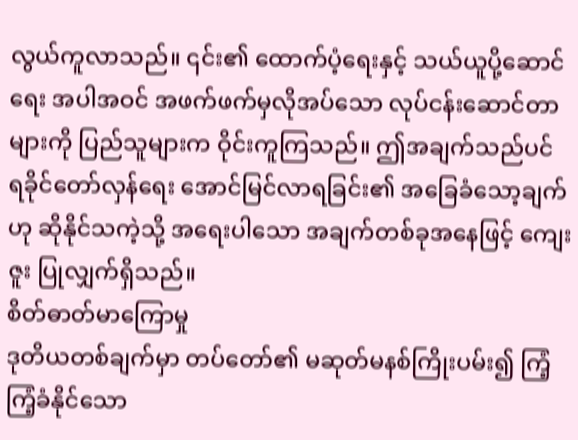လွယ်ကူလာသည်။ ၎င်း၏ ထောက်ပံ့ရေးနှင့် သယ်ယူပို့ဆောင်ရေး အပါအဝင် အဖက်ဖက်မှလိုအပ်သော လုပ်ငန်းဆောင်တာများကို ပြည်သူများက ဝိုင်းကူကြသည်။ ဤအချက်သည်ပင် ရခိုင်တော်လှန်ရေး အောင်မြင်လာရခြင်း၏ အခြေခံသော့ချက်ဟု ဆိုနိုင်သကဲ့သို့ အရေးပါသော အချက်တစ်ခုအနေဖြင့် ကျေးဇူး ပြုလျှက်ရှိသည်။
စိတ်ဓာတ်မာကြောမှု
ဒုတိယတစ်ချက်မှာ တပ်တော်၏ မဆုတ်မနစ်ကြိုးပမ်း၍ ကြံ့ကြံ့ခံနိုင်သော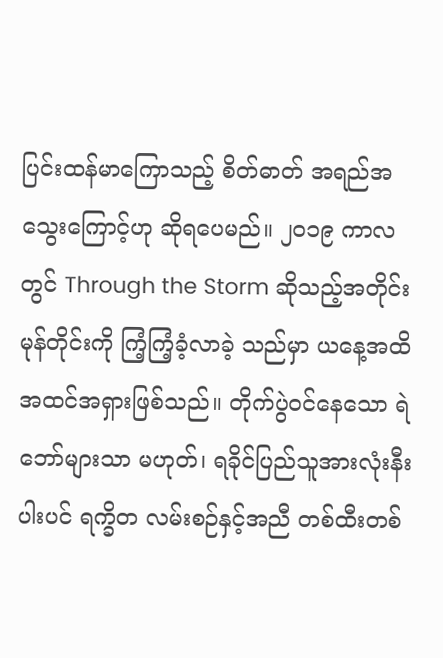ပြင်းထန်မာကြောသည့် စိတ်ဓာတ် အရည်အသွေးကြောင့်ဟု ဆိုရပေမည်။ ၂၀၁၉ ကာလတွင် Through the Storm ဆိုသည့်အတိုင်း မုန်တိုင်းကို ကြံ့ကြံ့ခံ့လာခဲ့ သည်မှာ ယနေ့အထိ အထင်အရှားဖြစ်သည်။ တိုက်ပွဲဝင်နေသော ရဲဘော်များသာ မဟုတ်၊ ရခိုင်ပြည်သူအားလုံးနီးပါးပင် ရက္ခိတ လမ်းစဉ်နှင့်အညီ တစ်ထီးတစ်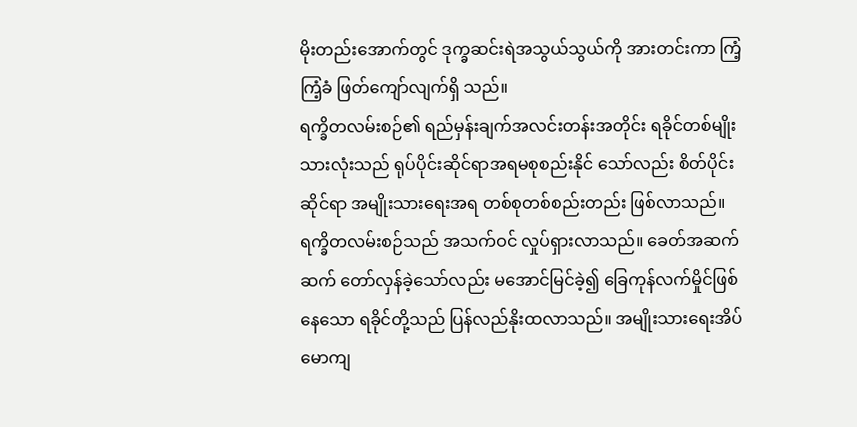မိုးတည်းအောက်တွင် ဒုက္ခဆင်းရဲအသွယ်သွယ်ကို အားတင်းကာ ကြံ့ကြံ့ခံ ဖြတ်ကျော်လျက်ရှိ သည်။
ရက္ခိတလမ်းစဉ်၏ ရည်မှန်းချက်အလင်းတန်းအတိုင်း ရခိုင်တစ်မျိုးသားလုံးသည် ရုပ်ပိုင်းဆိုင်ရာအရမစုစည်းနိုင် သော်လည်း စိတ်ပိုင်းဆိုင်ရာ အမျိုးသားရေးအရ တစ်စုတစ်စည်းတည်း ဖြစ်လာသည်။ ရက္ခိတလမ်းစဉ်သည် အသက်ဝင် လှုပ်ရှားလာသည်။ ခေတ်အဆက်ဆက် တော်လှန်ခဲ့သော်လည်း မအောင်မြင်ခဲ့၍ ခြေကုန်လက်မှိုင်ဖြစ်နေသော ရခိုင်တို့သည် ပြန်လည်နိုးထလာသည်။ အမျိုးသားရေးအိပ်မောကျ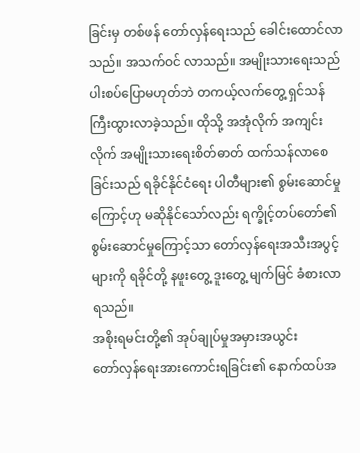ခြင်းမှ တစ်ဖန် တော်လှန်ရေးသည် ခေါင်းထောင်လာသည်။ အသက်ဝင် လာသည်။ အမျိုးသားရေးသည် ပါးစပ်ပြောမဟုတ်ဘဲ တကယ့်လက်တွေ့ ရှင်သန်ကြီးထွားလာခဲ့သည်။ ထိုသို့ အအုံလိုက် အကျင်းလိုက် အမျိုးသားရေးစိတ်ဓာတ် ထက်သန်လာစေခြင်းသည် ရခိုင်နိုင်ငံရေး ပါတီများ၏ စွမ်းဆောင်မှုကြောင့်ဟု မဆိုနိုင်သော်လည်း ရက္ခိုင့်တပ်တော်၏ စွမ်းဆောင်မှုကြောင့်သာ တော်လှန်ရေးအသီးအပွင့်များကို ရခိုင်တို့ နဖူးတွေ့ ဒူးတွေ့ မျက်မြင် ခံစားလာရသည်။
အစိုးရမင်းတို့၏ အုပ်ချုပ်မှုအမှားအယွင်း
တော်လှန်ရေးအားကောင်းရခြင်း၏ နောက်ထပ်အ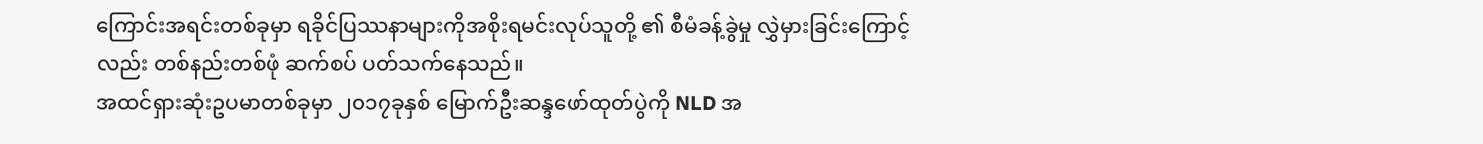ကြောင်းအရင်းတစ်ခုမှာ ရခိုင်ပြဿနာများကိုအစိုးရမင်းလုပ်သူတို့ ၏ စီမံခန့်ခွဲမှု လွှဲမှားခြင်းကြောင့်လည်း တစ်နည်းတစ်ဖုံ ဆက်စပ် ပတ်သက်နေသည်။
အထင်ရှားဆုံးဥပမာတစ်ခုမှာ ၂၀၁၇ခုနှစ် မြောက်ဦးဆန္ဒဖော်ထုတ်ပွဲကို NLD အ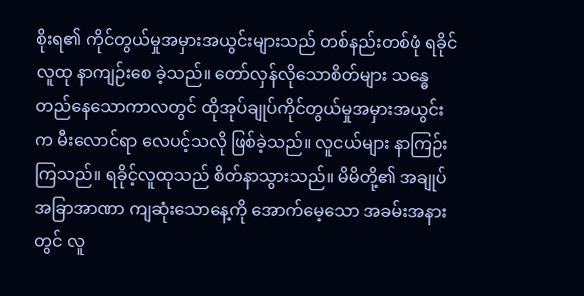စိုးရ၏ ကိုင်တွယ်မှုအမှားအယွင်းများသည် တစ်နည်းတစ်ဖုံ ရခိုင်လူထု နာကျဉ်းစေ ခဲ့သည်။ တော်လှန်လိုသောစိတ်များ သန္ဓေတည်နေသောကာလတွင် ထိုအုပ်ချုပ်ကိုင်တွယ်မှုအမှားအယွင်းက မီးလောင်ရာ လေပင့်သလို ဖြစ်ခဲ့သည်။ လူငယ်များ နာကြဉ်းကြသည်။ ရခိုင့်လူထုသည် စိတ်နာသွားသည်။ မိမိတို့၏ အချုပ်အခြာအာဏာ ကျဆုံးသောနေ့ကို အောက်မေ့သော အခမ်းအနားတွင် လူ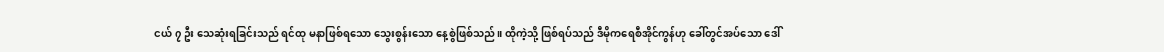ငယ် ၇ ဦး သေဆုံးရခြင်းသည် ရင်ထု မနာဖြစ်ရသော သွေးစွန်းသော နေ့စွဲဖြစ်သည်။ ထိုကဲ့သို့ ဖြစ်ရပ်သည် ဒီမိုကရေစီအိုင်ကွန်ဟု ခေါ်တွင်အပ်သော ဒေါ်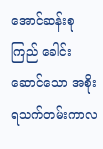အောင်ဆန်းစုကြည် ခေါင်းဆောင်သော အစိုးရသက်တမ်းကာလ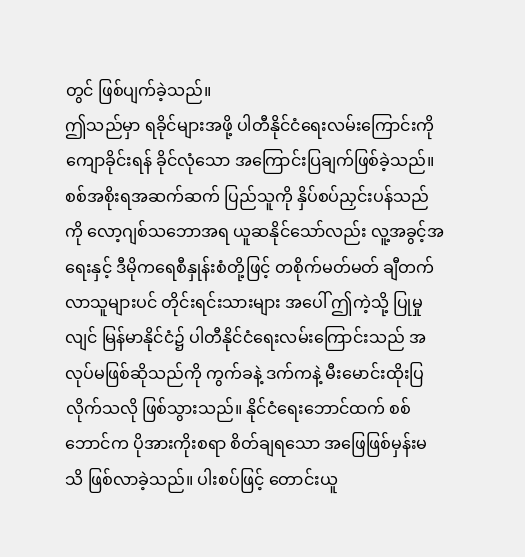တွင် ဖြစ်ပျက်ခဲ့သည်။
ဤသည်မှာ ရခိုင်များအဖို့ ပါတီနိုင်ငံရေးလမ်းကြောင်းကို ကျောခိုင်းရန် ခိုင်လုံသော အကြောင်းပြချက်ဖြစ်ခဲ့သည်။ စစ်အစိုးရအဆက်ဆက် ပြည်သူကို နှိပ်စပ်ညှင်းပန်သည်ကို လော့ဂျစ်သဘောအရ ယူဆနိုင်သော်လည်း လူ့အခွင့်အရေးနှင့် ဒီမိုကရေစီနှုန်းစံတို့ဖြင့် တစိုက်မတ်မတ် ချီတက်လာသူများပင် တိုင်းရင်းသားများ အပေါ် ဤကဲ့သို့ ပြုမှုလျင် မြန်မာနိုင်ငံ၌ ပါတီနိုင်ငံရေးလမ်းကြောင်းသည် အလုပ်မဖြစ်ဆိုသည်ကို ကွက်ခနဲ့ ဒက်ကနဲ့ မီးမောင်းထိုးပြလိုက်သလို ဖြစ်သွားသည်။ နိုင်ငံရေးဘောင်ထက် စစ်ဘောင်က ပိုအားကိုးစရာ စိတ်ချရသော အဖြေဖြစ်မှန်းမသိ ဖြစ်လာခဲ့သည်။ ပါးစပ်ဖြင့် တောင်းယူ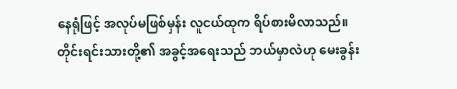နေရုံဖြင့် အလုပ်မဖြစ်မှန်း လူငယ်ထုက ရိပ်စားမိလာသည်။ တိုင်းရင်းသားတို့၏ အခွင့်အရေးသည် ဘယ်မှာလဲဟု မေးခွန်း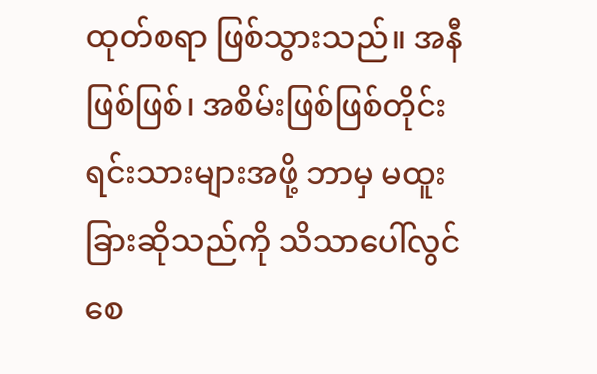ထုတ်စရာ ဖြစ်သွားသည်။ အနီဖြစ်ဖြစ်၊ အစိမ်းဖြစ်ဖြစ်တိုင်းရင်းသားများအဖို့ ဘာမှ မထူးခြားဆိုသည်ကို သိသာပေါ်လွင်စေ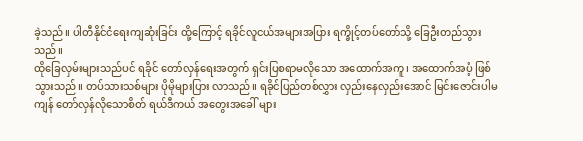ခဲ့သည်။ ပါတီနိုင်ငံရေးကျဆုံးခြင်း ထို့ကြောင့် ရခိုင်လူငယ်အများအပြား ရက္ခိုင့်တပ်တော်သို့ ခြေဦးတည်သွားသည်။
ထိုခြေလှမ်းများသည်ပင် ရခိုင် တော်လှန်ရေးအတွက် ရှင်းပြစရာမလိုသော အထောက်အကူ၊ အထောက်အပံ့ ဖြစ်သွားသည်။ တပ်သားသစ်များ ပိုမိုများပြား လာသည်။ ရခိုင်ပြည်တစ်လွှား လှည်းနေလှည်းအောင် မြင်းဇောင်းပါမကျန် တော်လှန်လိုသောစိတ် ရယ်ဒီကယ် အတွေးအခေါ် များ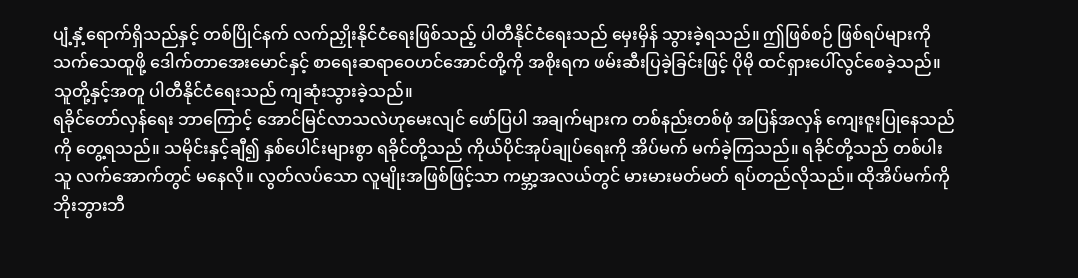ပျံ့နှံ့ရောက်ရှိသည်နှင့် တစ်ပြိုင်နက် လက်ညှိုးနိုင်ငံရေးဖြစ်သည့် ပါတီနိုင်ငံရေးသည် မှေးမှိန် သွားခဲ့ရသည်။ ဤဖြစ်စဉ် ဖြစ်ရပ်များကို သက်သေထူဖို့ ဒေါက်တာအေးမောင်နှင့် စာရေးဆရာဝေဟင်အောင်တို့ကို အစိုးရက ဖမ်းဆီးပြခဲ့ခြင်းဖြင့် ပိုမို ထင်ရှားပေါ်လွင်စေခဲ့သည်။ သူတို့နှင့်အတူ ပါတီနိုင်ငံရေးသည် ကျဆုံးသွားခဲ့သည်။
ရခိုင်တော်လှန်ရေး ဘာကြောင့် အောင်မြင်လာသလဲဟုမေးလျင် ဖော်ပြပါ အချက်များက တစ်နည်းတစ်ဖုံ အပြန်အလှန် ကျေးဇူးပြုနေသည်ကို တွေ့ရသည်။ သမိုင်းနှင့်ချီ၍ နှစ်ပေါင်းများစွာ ရခိုင်တို့သည် ကိုယ်ပိုင်အုပ်ချုပ်ရေးကို အိပ်မက် မက်ခဲ့ကြသည်။ ရခိုင်တို့သည် တစ်ပါးသူ လက်အောက်တွင် မနေလို။ လွတ်လပ်သော လူမျိုးအဖြစ်ဖြင့်သာ ကမ္ဘာ့အလယ်တွင် မားမားမတ်မတ် ရပ်တည်လိုသည်။ ထိုအိပ်မက်ကို ဘိုးဘွားဘီ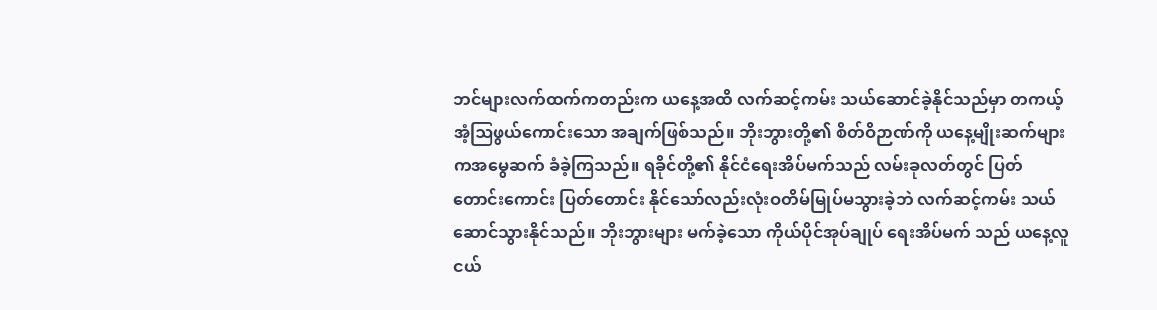ဘင်များလက်ထက်ကတည်းက ယနေ့အထိ လက်ဆင့်ကမ်း သယ်ဆောင်ခဲ့နိုင်သည်မှာ တကယ့် အံ့ဩဖွယ်ကောင်းသော အချက်ဖြစ်သည်။ ဘိုးဘွားတို့၏ စိတ်ဝိဉာဏ်ကို ယနေ့မျိုးဆက်များ ကအမွေဆက် ခံခဲ့ကြသည်။ ရခိုင်တို့၏ နိုင်ငံရေးအိပ်မက်သည် လမ်းခုလတ်တွင် ပြတ်တောင်းကောင်း ပြတ်တောင်း နိုင်သော်လည်းလုံးဝတိမ်မြုပ်မသွားခဲ့ဘဲ လက်ဆင့်ကမ်း သယ်ဆောင်သွားနိုင်သည်။ ဘိုးဘွားများ မက်ခဲ့သော ကိုယ်ပိုင်အုပ်ချုပ် ရေးအိပ်မက် သည် ယနေ့လူငယ်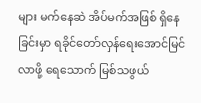များ မက်နေဆဲ အိပ်မက်အဖြစ် ရှိနေခြင်းမှာ ရခိုင်တော်လှန်ရေးအောင်မြင်လာဖို့ ရေသောက် မြစ်သဖွယ်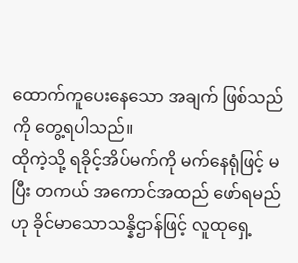ထောက်ကူပေးနေသော အချက် ဖြစ်သည်ကို တွေ့ရပါသည်။
ထိုကဲ့သို့ ရခိုင့်အိပ်မက်ကို မက်နေရုံဖြင့် မပြီး တကယ် အကောင်အထည် ဖော်ရမည်ဟု ခိုင်မာသောသန္နိဌာန်ဖြင့် လူထုရှေ့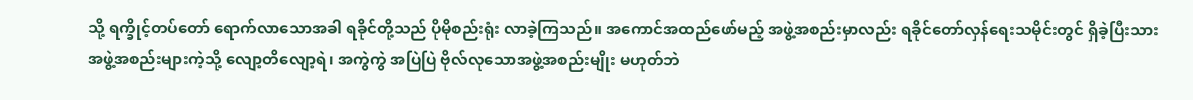သို့ ရက္ခိုင့်တပ်တော် ရောက်လာသောအခါ ရခိုင်တို့သည် ပိုမိုစည်းရုံး လာခဲ့ကြသည်။ အကောင်အထည်ဖော်မည့် အဖွဲ့အစည်းမှာလည်း ရခိုင်တော်လှန်ရေးသမိုင်းတွင် ရှိခဲ့ပြီးသား အဖွဲ့အစည်းများကဲ့သို့ လျော့တိလျော့ရဲ၊ အကွဲကွဲ အပြဲပြဲ ဗိုလ်လုသောအဖွဲ့အစည်းမျိုး မဟုတ်ဘဲ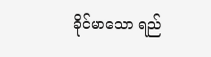ခိုင်မာသော ရည်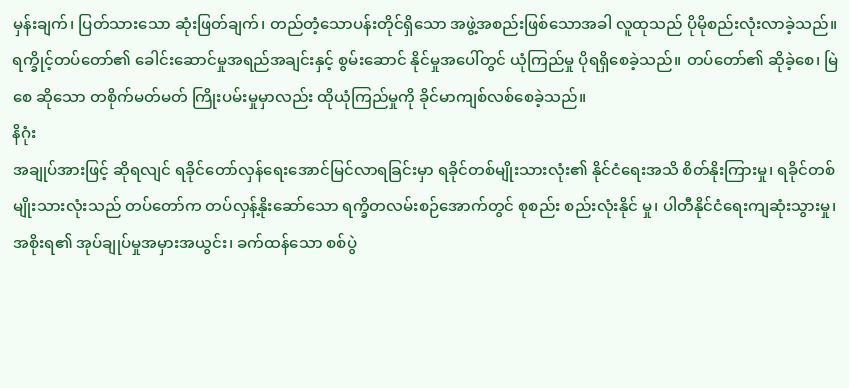မှန်းချက်၊ ပြတ်သားသော ဆုံးဖြတ်ချက်၊ တည်တံ့သောပန်းတိုင်ရှိသော အဖွဲ့အစည်းဖြစ်သောအခါ လူထုသည် ပိုမိုစည်းလုံးလာခဲ့သည်။
ရက္ခိုင့်တပ်တော်၏ ခေါင်းဆောင်မှုအရည်အချင်းနှင့် စွမ်းဆောင် နိုင်မှုအပေါ်တွင် ယုံကြည်မှု ပိုရရှိစေခဲ့သည်။ တပ်တော်၏ ဆိုခဲ့စေ၊ မြဲစေ ဆိုသော တစိုက်မတ်မတ် ကြိုးပမ်းမှုမှာလည်း ထိုယုံကြည်မှုကို ခိုင်မာကျစ်လစ်စေခဲ့သည်။
နိဂုံး
အချုပ်အားဖြင့် ဆိုရလျင် ရခိုင်တော်လှန်ရေးအောင်မြင်လာရခြင်းမှာ ရခိုင်တစ်မျိုးသားလုံး၏ နိုင်ငံရေးအသိ စိတ်နိုးကြားမှု၊ ရခိုင်တစ်မျိုးသားလုံးသည် တပ်တော်က တပ်လှန့်နိုးဆော်သော ရက္ခိတလမ်းစဉ်အောက်တွင် စုစည်း စည်းလုံးနိုင် မှု၊ ပါတီနိုင်ငံရေးကျဆုံးသွားမှု၊ အစိုးရ၏ အုပ်ချုပ်မှုအမှားအယွင်း၊ ခက်ထန်သော စစ်ပွဲ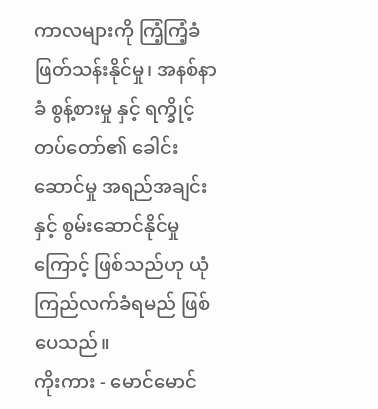ကာလများကို ကြံ့ကြံ့ခံ ဖြတ်သန်းနိုင်မှု၊ အနစ်နာခံ စွန့်စားမှု နှင့် ရက္ခိုင့်တပ်တော်၏ ခေါင်းဆောင်မှု အရည်အချင်းနှင့် စွမ်းဆောင်နိုင်မှုကြောင့် ဖြစ်သည်ဟု ယုံကြည်လက်ခံရမည် ဖြစ်ပေသည်။
ကိုးကား - မောင်မောင်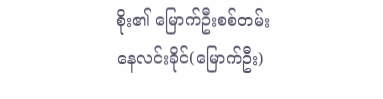စိုး၏ မြောက်ဦးစစ်တမ်း
နေလင်းခိုင်(မြောက်ဦး)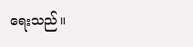ရေးသည်။